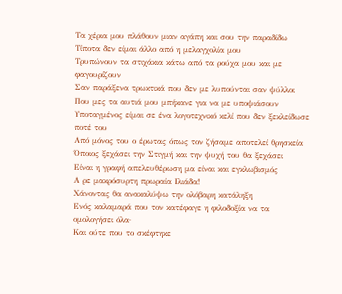Τα χέρια μου πλάθουν μιαν αγάπη και σου την παραδίδω
Τίποτα δεν είμαι άλλο από η μελαγχολία μου
Τρυπώνουν τα στιχάκια κάτω από τα ρούχα μου και με φαγουρίζουν
Σαν παράξενα τρωκτικά που δεν με λυπούνται σαν ψύλλοι
Που μες τα αυτιά μου μπήκανε για να με υποψιάσουν
Υποταγμένος είμαι σε ένα λογοτεχνικό κελί που δεν ξεκλείδωσε ποτέ του
Από μόνος του ο έρωτας όπως τον ζήσαμε αποτελεί θρησκεία
Όποιος ξεχάσει την Στιγμή και την ψυχή του θα ξεχάσει
Είναι η γραφή απελευθέρωση μα είναι και εγκλωβισμός
Α ρε μακρόσυρτη πρωραία Ιλιάδα!
Χάνοντας θα ανακαλύψω την ολόβαρη κατάληξη
Ενός καλαμαρά που τον κατέφαγε η φιλοδοξία να τα ομολογήσει όλα·
Και ούτε που το σκέφτηκε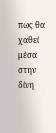πως θα χαθεί μέσα στην δίνη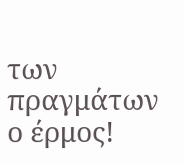των πραγμάτων ο έρμος!